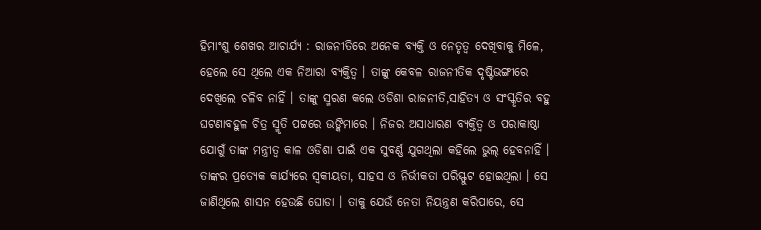ହିମାଂଶୁ ଶେଖର ଆଚାର୍ଯ୍ୟ : ରାଜନୀତିରେ ଅନେକ ବ୍ୟକ୍ତି ଓ ନେତୃତ୍ୱ ଦେଖିବାକୁ ମିଳେ, ହେଲେ ସେ ଥିଲେ ଏକ ନିଆରା ବ୍ୟକ୍ତିତ୍ୱ । ତାଙ୍କୁ କେବଳ ରାଜନୀତିକ ଦୃଷ୍ଟିଭଙ୍ଗୀରେ ଦେଖିଲେ ଚଳିବ ନାହିଁ । ତାଙ୍କୁ ସ୍ମରଣ କଲେ ଓଡିଶା ରାଜନୀତି,ସାହିତ୍ୟ ଓ ସଂସ୍କୃତିର ବହୁ ଘଟଣାବହୁଳ ଚିତ୍ର ସ୍ମୃତି ପଟ୍ଟରେ ଉଙ୍କିମାରେ । ନିଜର ଅସାଧାରଣ ବ୍ୟକ୍ତିତ୍ୱ ଓ ପରାକାଷ୍ଠା ଯୋଗୁଁ ତାଙ୍କ ମନ୍ତ୍ରୀତ୍ୱ କାଳ ଓଡିଶା ପାଇଁ ଏକ ସୁବର୍ଣ୍ଣ ଯୁଗଥିଲା କହିଲେ ଭୁଲ୍ ହେବନାହିଁ । ତାଙ୍କର ପ୍ରତ୍ୟେକ କାର୍ଯ୍ୟରେ ସ୍ୱକୀୟତା, ସାହସ ଓ ନିର୍ଭୀକତା ପରିସ୍ଫୁଟ ହୋଇଥିଲା । ସେ ଜାଣିଥିଲେ ଶାସନ ହେଉଛି ଘୋଡା । ତାକୁ ଯେଉଁ ନେତା ନିୟନ୍ତ୍ରଣ କରିପାରେ, ସେ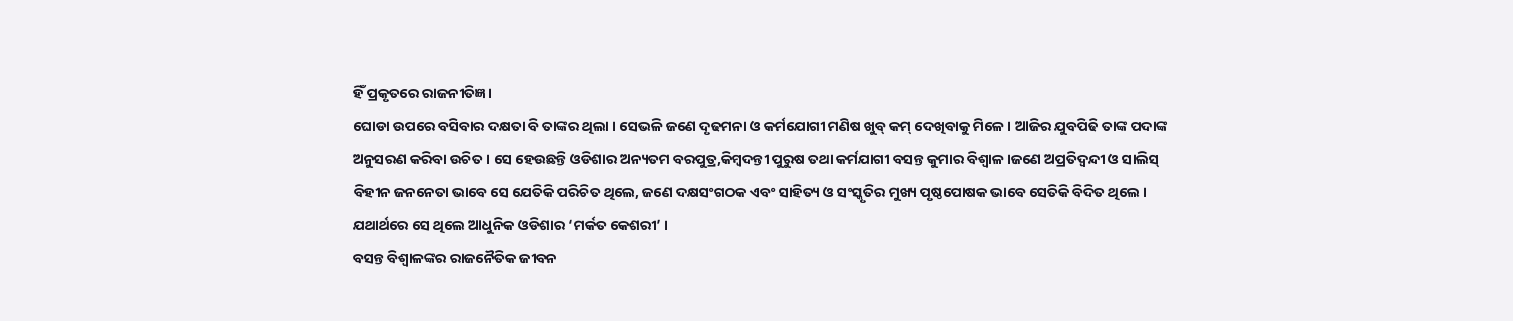ହିଁ ପ୍ରକୃତରେ ରାଜନୀତିଜ୍ଞ ।
ଘୋଡା ଉପରେ ବସିବାର ଦକ୍ଷତା ବି ତାଙ୍କର ଥିଲା । ସେଭଳି ଜଣେ ଦୃଢମନା ଓ କର୍ମଯୋଗୀ ମଣିଷ ଖୁବ୍ କମ୍ ଦେଖିବାକୁ ମିଳେ । ଆଜିର ଯୁବପିଢି ତାଙ୍କ ପଦାଙ୍କ ଅନୁସରଣ କରିବା ଉଚିତ । ସେ ହେଉଛନ୍ତି ଓଡିଶାର ଅନ୍ୟତମ ବରପୁତ୍ର,କିମ୍ବଦନ୍ତୀ ପୁରୁଷ ତଥା କର୍ମଯାଗୀ ବସନ୍ତ କୁମାର ବିଶ୍ୱାଳ ।ଜଣେ ଅପ୍ରତିଦ୍ୱନ୍ଦୀ ଓ ସାଲିସ୍ ବିହୀନ ଜନନେତା ଭାବେ ସେ ଯେତିକି ପରିଚିତ ଥିଲେ, ଜଣେ ଦକ୍ଷସଂଗଠକ ଏବଂ ସାହିତ୍ୟ ଓ ସଂସ୍କୃତିର ମୁଖ୍ୟ ପୃଷ୍ଠପୋଷକ ଭାବେ ସେତିକି ବିଦିତ ଥିଲେ । ଯଥାର୍ଥରେ ସେ ଥିଲେ ଆଧୁନିକ ଓଡିଶାର ‘ମର୍କତ କେଶରୀ’ ।
ବସନ୍ତ ବିଶ୍ୱାଳଙ୍କର ରାଜନୈତିକ ଜୀବନ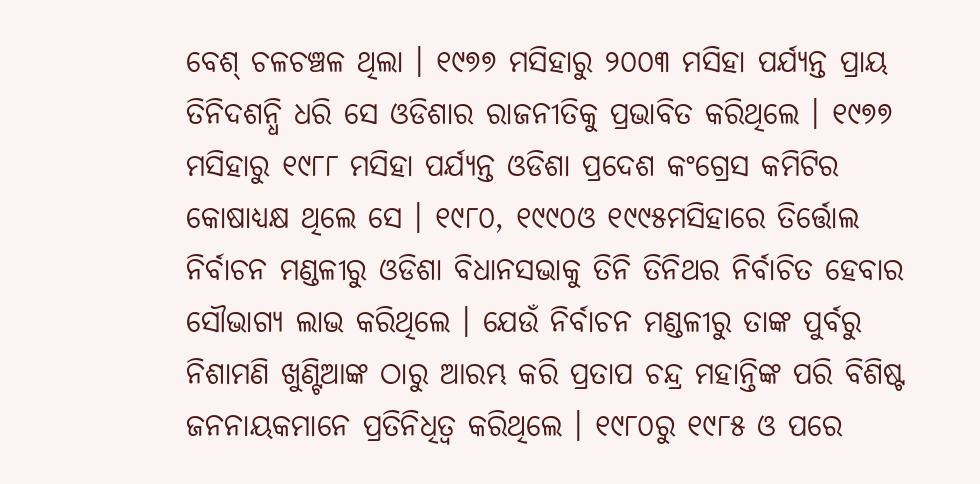ବେଶ୍ ଚଳଚଞ୍ଚଳ ଥିଲା । ୧୯୭୭ ମସିହାରୁ ୨୦୦୩ ମସିହା ପର୍ଯ୍ୟନ୍ତ ପ୍ରାୟ ତିନିଦଶନ୍ଧି ଧରି ସେ ଓଡିଶାର ରାଜନୀତିକୁ ପ୍ରଭାବିତ କରିଥିଲେ । ୧୯୭୭ ମସିହାରୁ ୧୯୮୮ ମସିହା ପର୍ଯ୍ୟନ୍ତ ଓଡିଶା ପ୍ରଦେଶ କଂଗ୍ରେସ କମିଟିର କୋଷାଧ୍ୟକ୍ଷ ଥିଲେ ସେ । ୧୯୮୦, ୧୯୯୦ଓ ୧୯୯୫ମସିହାରେ ତିର୍ତ୍ତୋଲ ନିର୍ବାଚନ ମଣ୍ଡଳୀରୁ ଓଡିଶା ବିଧାନସଭାକୁ ତିନି ତିନିଥର ନିର୍ବାଚିତ ହେବାର ସୌଭାଗ୍ୟ ଲାଭ କରିଥିଲେ । ଯେଉଁ ନିର୍ବାଚନ ମଣ୍ଡଳୀରୁ ତାଙ୍କ ପୁର୍ବରୁ ନିଶାମଣି ଖୁଣ୍ଟିଆଙ୍କ ଠାରୁ ଆରମ୍ଭ କରି ପ୍ରତାପ ଚନ୍ଦ୍ର ମହାନ୍ତିଙ୍କ ପରି ବିଶିଷ୍ଟ ଜନନାୟକମାନେ ପ୍ରତିନିଧିତ୍ୱ କରିଥିଲେ । ୧୯୮୦ରୁ ୧୯୮୫ ଓ ପରେ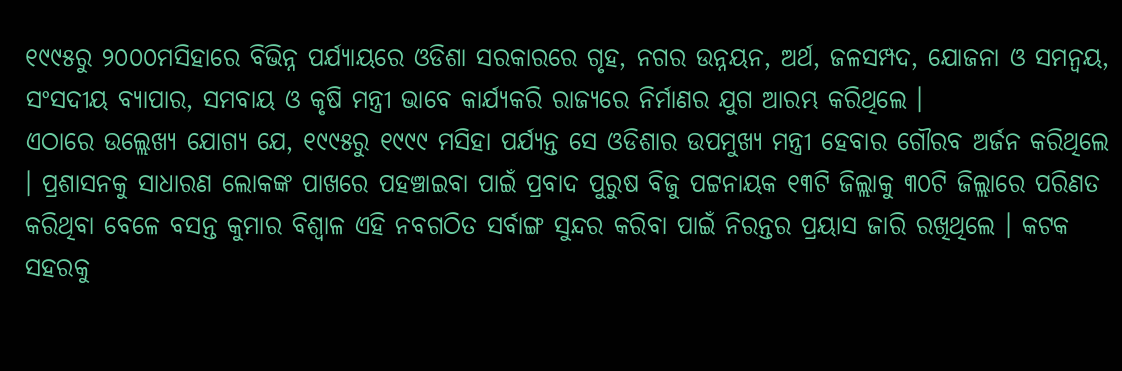୧୯୯୫ରୁ ୨୦୦୦ମସିହାରେ ବିଭିନ୍ନ ପର୍ଯ୍ୟାୟରେ ଓଡିଶା ସରକାରରେ ଗୃହ, ନଗର ଉନ୍ନୟନ, ଅର୍ଥ, ଜଳସମ୍ପଦ, ଯୋଜନା ଓ ସମନ୍ୱୟ, ସଂସଦୀୟ ବ୍ୟାପାର, ସମବାୟ ଓ କୃଷି ମନ୍ତ୍ରୀ ଭାବେ କାର୍ଯ୍ୟକରି ରାଜ୍ୟରେ ନିର୍ମାଣର ଯୁଗ ଆରମ୍ଭ କରିଥିଲେ ।
ଏଠାରେ ଉଲ୍ଲେଖ୍ୟ ଯୋଗ୍ୟ ଯେ, ୧୯୯୫ରୁ ୧୯୯୯ ମସିହା ପର୍ଯ୍ୟନ୍ତ ସେ ଓଡିଶାର ଉପମୁଖ୍ୟ ମନ୍ତ୍ରୀ ହେବାର ଗୌରବ ଅର୍ଜନ କରିଥିଲେ । ପ୍ରଶାସନକୁ ସାଧାରଣ ଲୋକଙ୍କ ପାଖରେ ପହଞ୍ଚାଇବା ପାଇଁ ପ୍ରବାଦ ପୁରୁଷ ବିଜୁ ପଟ୍ଟନାୟକ ୧୩ଟି ଜିଲ୍ଲାକୁ ୩୦ଟି ଜିଲ୍ଲାରେ ପରିଣତ କରିଥିବା ବେଳେ ବସନ୍ତ କୁମାର ବିଶ୍ୱାଳ ଏହି ନବଗଠିତ ସର୍ବାଙ୍ଗ ସୁନ୍ଦର କରିବା ପାଇଁ ନିରନ୍ତର ପ୍ରୟାସ ଜାରି ରଖିଥିଲେ । କଟକ ସହରକୁ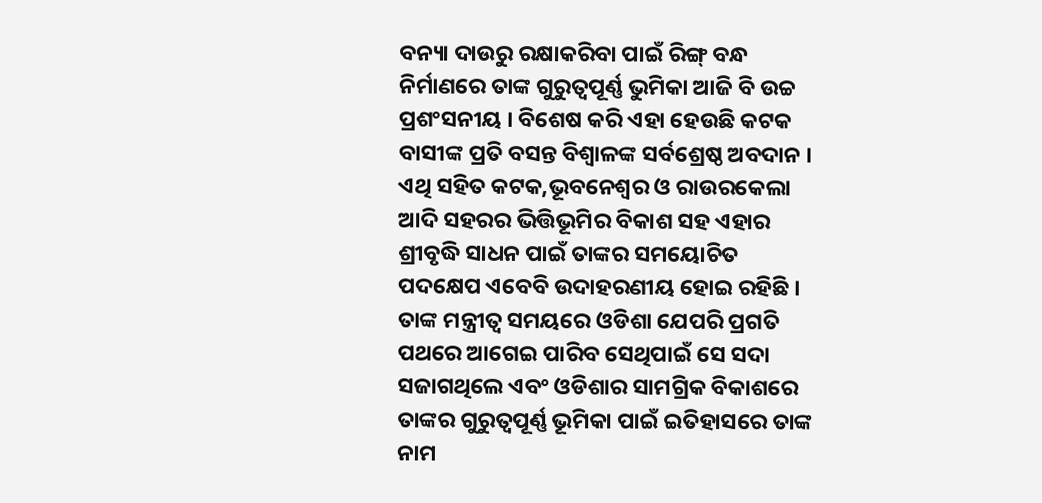ବନ୍ୟା ଦାଉରୁ ରକ୍ଷାକରିବା ପାଇଁ ରିଙ୍ଗ୍ ବନ୍ଧ ନିର୍ମାଣରେ ତାଙ୍କ ଗୁରୁତ୍ୱପୂର୍ଣ୍ଣ ଭୁମିକା ଆଜି ବି ଉଚ୍ଚ ପ୍ରଶଂସନୀୟ । ବିଶେଷ କରି ଏହା ହେଉଛି କଟକ ବାସୀଙ୍କ ପ୍ରତି ବସନ୍ତ ବିଶ୍ୱାଳଙ୍କ ସର୍ବଶ୍ରେଷ୍ଠ ଅବଦାନ । ଏଥି ସହିତ କଟକ,ଭୂବନେଶ୍ୱର ଓ ରାଉରକେଲା ଆଦି ସହରର ଭିତ୍ତିଭୂମିର ବିକାଶ ସହ ଏହାର ଶ୍ରୀବୃଦ୍ଧି ସାଧନ ପାଇଁ ତାଙ୍କର ସମୟୋଚିତ ପଦକ୍ଷେପ ଏବେବି ଉଦାହରଣୀୟ ହୋଇ ରହିଛି । ତାଙ୍କ ମନ୍ତ୍ରୀତ୍ୱ ସମୟରେ ଓଡିଶା ଯେପରି ପ୍ରଗତି ପଥରେ ଆଗେଇ ପାରିବ ସେଥିପାଇଁ ସେ ସଦା ସଜାଗଥିଲେ ଏବଂ ଓଡିଶାର ସାମଗ୍ରିକ ବିକାଶରେ ତାଙ୍କର ଗୁରୁତ୍ୱପୂର୍ଣ୍ଣ ଭୂମିକା ପାଇଁ ଇତିହାସରେ ତାଙ୍କ ନାମ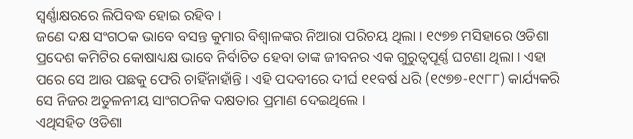ସ୍ୱର୍ଣ୍ଣାକ୍ଷରରେ ଲିପିବଦ୍ଧ ହୋଇ ରହିବ ।
ଜଣେ ଦକ୍ଷ ସଂଗଠକ ଭାବେ ବସନ୍ତ କୁମାର ବିଶ୍ୱାଳଙ୍କର ନିଆରା ପରିଚୟ ଥିଲା । ୧୯୭୭ ମସିହାରେ ଓଡିଶା ପ୍ରଦେଶ କମିଟିର କୋଷାଧ୍ୟକ୍ଷ ଭାବେ ନିର୍ବାଚିତ ହେବା ତାଙ୍କ ଜୀବନର ଏକ ଗୁରୁତ୍ୱପୂର୍ଣ୍ଣ ଘଟଣା ଥିଲା । ଏହା ପରେ ସେ ଆଉ ପଛକୁ ଫେରି ଚାହିଁନାହାଁନ୍ତି । ଏହି ପଦବୀରେ ଦୀର୍ଘ ୧୧ବର୍ଷ ଧରି (୧୯୭୭-୧୯୮୮) କାର୍ଯ୍ୟକରି ସେ ନିଜର ଅତୁଳନୀୟ ସାଂଗଠନିକ ଦକ୍ଷତାର ପ୍ରମାଣ ଦେଇଥିଲେ ।
ଏଥିସହିତ ଓଡିଶା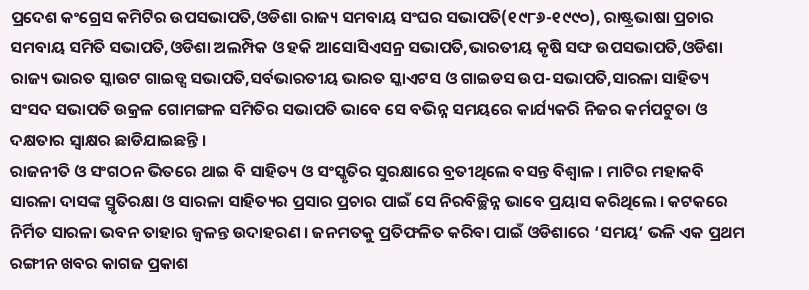ପ୍ରଦେଶ କଂଗ୍ରେସ କମିଟିର ଉପସଭାପତି,ଓଡିଶା ରାଜ୍ୟ ସମବାୟ ସଂଘର ସଭାପତି(୧୯୮୬-୧୯୯୦), ରାଷ୍ଟ୍ରଭାଷା ପ୍ରଚାର ସମବାୟ ସମିତି ସଭାପତି,ଓଡିଶା ଅଲମ୍ପିକ ଓ ହକି ଆସୋସିଏସନ୍ର ସଭାପତି,ଭାରତୀୟ କୃଷି ସଙ୍ଘ ଉପସଭାପତି,ଓଡିଶା ରାଜ୍ୟ ଭାରତ ସ୍କାଉଟ ଗାଇଡ୍ସ ସଭାପତି,ସର୍ବଭାରତୀୟ ଭାରତ ସ୍କାଏଟସ ଓ ଗାଇଡସ ଉପ-ସଭାପତି,ସାରଳା ସାହିତ୍ୟ ସଂସଦ ସଭାପତି ଉକ୍ରଳ ଗୋମଙ୍ଗଳ ସମିତିର ସଭାପତି ଭାବେ ସେ ବଭିନ୍ନ ସମୟରେ କାର୍ଯ୍ୟକରି ନିଜର କର୍ମପଟୁତା ଓ ଦକ୍ଷତାର ସ୍ୱାକ୍ଷର ଛାଡିଯାଇଛନ୍ତି ।
ରାଜନୀତି ଓ ସଂଗଠନ ଭିତରେ ଥାଇ ବି ସାହିତ୍ୟ ଓ ସଂସ୍କୃତିର ସୁରକ୍ଷାରେ ବ୍ରତୀଥିଲେ ବସନ୍ତ ବିଶ୍ୱାଳ । ମାଟିର ମହାକବି ସାରଳା ଦାସଙ୍କ ସ୍ମୃତିରକ୍ଷା ଓ ସାରଳା ସାହିତ୍ୟର ପ୍ରସାର ପ୍ରଚାର ପାଇଁ ସେ ନିରବିଚ୍ଛିନ୍ନ ଭାବେ ପ୍ରୟାସ କରିଥିଲେ । କଟକରେ ନିର୍ମିତ ସାରଳା ଭବନ ତାହାର ଜ୍ୱଳନ୍ତ ଉଦାହରଣ । ଜନମତକୁ ପ୍ରତିଫଳିତ କରିବା ପାଇଁ ଓଡିଶାରେ ‘ସମୟ’ ଭଳି ଏକ ପ୍ରଥମ ରଙ୍ଗୀନ ଖବର କାଗଜ ପ୍ରକାଶ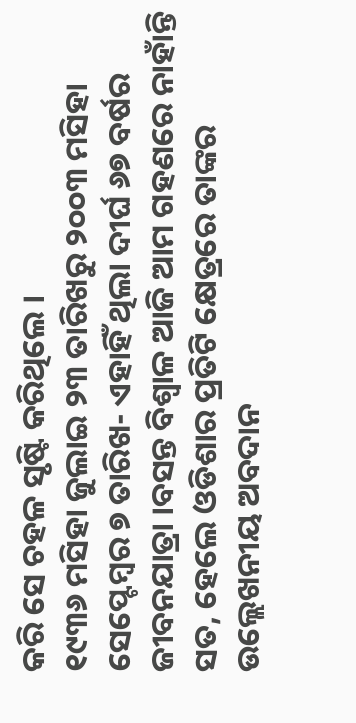କରି ସେ ଚହଳ ସୃଷ୍ଟି କରିଥିଲେ ।
୧୯୩୬ ମସିହା ଜୁଲାଇ ୨୩ ତାରିଖରୁ ୨୦୦୩ ମସିହା ସେପ୍ଟେମ୍ବର ୭ ତାରିଖ- ଏହାହିଁ ଥିଲା ଦୀର୍ଘ ୬୭ ବର୍ଷର ଜୀବନଯାତ୍ରା ।ବସନ୍ତ ବିଶ୍ୱାଳ ଆଜି ଆମ ଗହଣରେ ନାହାଁନ୍ତି ସତ, ହେଲେ ଓଡିଶାର ପ୍ରତିଟି କ୍ଷେତ୍ରରେ ତାଙ୍କର ଉଲ୍ଲେଖନୀୟ ଅବଦାନ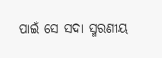ପାଇଁ ସେ ସଦା ସ୍ମରଣୀୟ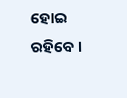ହୋଇ ରହିବେ ।